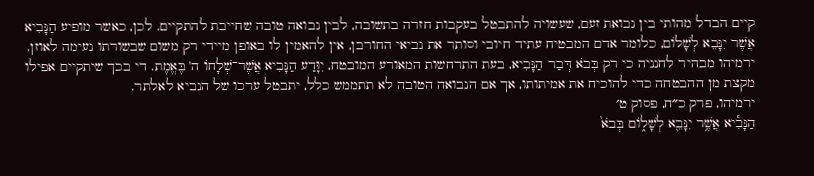קיים הבדל מהותי בין נבואת זעם, שעשויה להתבטל בעקבות חזרה בתשובה, לבין נבואה טובה שחייבת להתקיים. לכן, כאשר מופיע הַנָּבִיא אֲשֶׁר יִנָּבֵא לְשָׁלוֹם, כלומר אדם המבטיח עתיד חיובי וסותר את נביאי החורבן, אין להאמין לו באופן מיידי רק משום שבשורתו נעימה לאוזן. ירמיהו מבהיר לחנניה כי רק בְּבֹא דְּבַר הַנָּבִיא, בעת התרחשות המאורע המובטח, יִוָּדַע הַנָּבִיא אֲשֶׁר־שְׁלָחוֹ ה' בֶּאֱמֶת. די בכך שיתקיים אפילו מקצת מן ההבטחה כדי להוכיח את אמיתותו, אך אם הנבואה הטובה לא תתממש כלל, יתבטל ערכו של הנביא לאלתר.
ירמיהו, פרק כ״ח, פסוק ט׳
הַנָּבִ֕יא אֲשֶׁ֥ר יִנָּבֵ֖א לְשָׁל֑וֹם בְּבֹא֙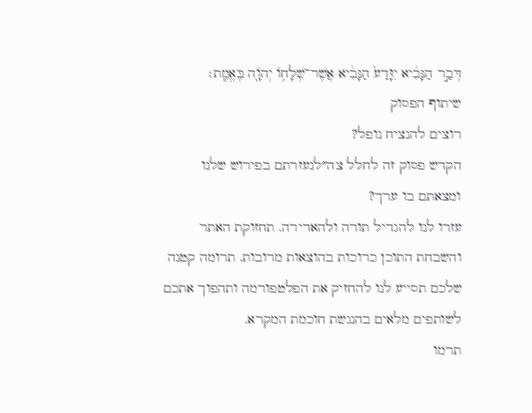דְּבַ֣ר הַנָּבִ֔יא יִוָּדַע֙ הַנָּבִ֔יא אֲשֶׁר־שְׁלָח֥וֹ יְהֹוָ֖ה בֶּאֱמֶֽת׃
שיתוף הפסוק
רוצים להנציח נופל?
הקדש פסוק זה לחלל צה״לנעזרתם בפירוש שלנו ומצאתם בו ערך?
עזרו לנו להגדיל תורה ולהאדירה. תחזוקת האתר והשבחת התוכן כרוכות בהוצאות מרובות. תרומה קטנה שלכם תסייע לנו להחזיק את הפלטפורמה ותהפוך אתכם לשותפים מלאים בהנגשת חוכמת המקרא.
תרמו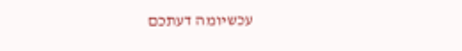עכשיומה דעתכם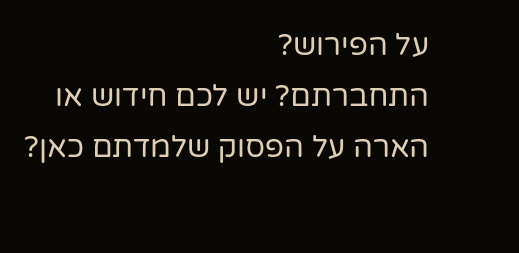על הפירוש?
התחברתם? יש לכם חידוש או הארה על הפסוק שלמדתם כאן?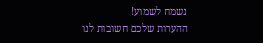נשמח לשמוע!
ההערות שלכם חשובות לנו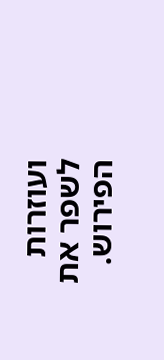ועוזרות לשפר את הפירוש.